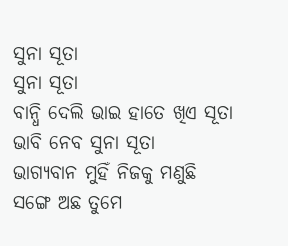ସୁନା ସୂତା
ସୁନା ସୂତା
ବାନ୍ଧି ଦେଲି ଭାଇ ହାତେ ଖିଏ ସୂତା
ଭାବି ନେବ ସୁନା ସୂତା
ଭାଗ୍ୟବାନ ମୁହିଁ ନିଜକୁ ମଣୁଛି
ସଙ୍ଗେ ଅଛ ତୁମେ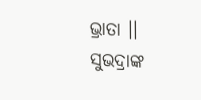ଭ୍ରାତା ।।
ସୁଭଦ୍ରାଙ୍କ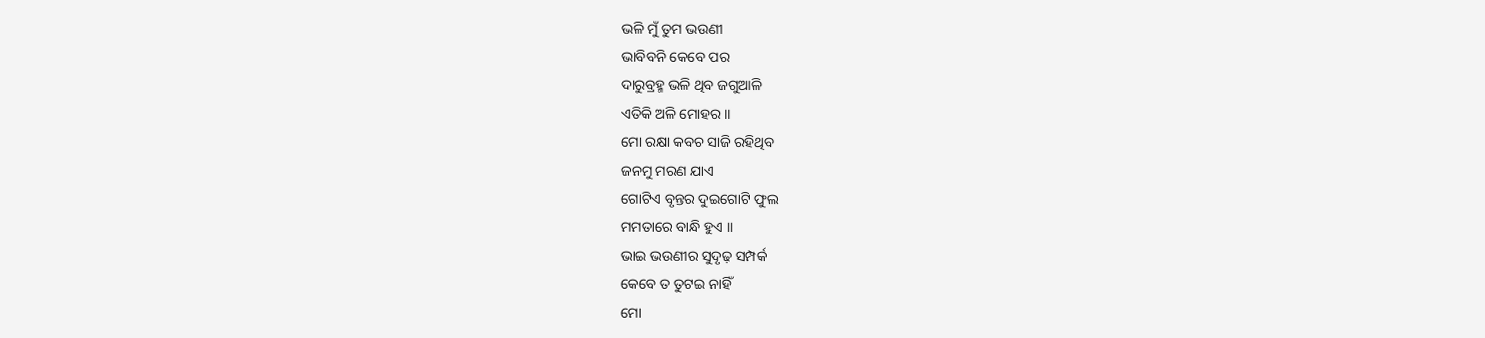ଭଳି ମୁଁ ତୁମ ଭଉଣୀ
ଭାବିବନି କେବେ ପର
ଦାରୁବ୍ରହ୍ମ ଭଳି ଥିବ ଜଗୁଆଳି
ଏତିକି ଅଳି ମୋହର ।।
ମୋ ରକ୍ଷା କବଚ ସାଜି ରହିଥିବ
ଜନମୁ ମରଣ ଯାଏ
ଗୋଟିଏ ବୃନ୍ତର ଦୁଇଗୋଟି ଫୁଲ
ମମତାରେ ବାନ୍ଧି ହୁଏ ।।
ଭାଇ ଭଉଣୀର ସୁଦୃଢ଼ ସମ୍ପର୍କ
କେବେ ତ ତୁଟଇ ନାହିଁ
ମୋ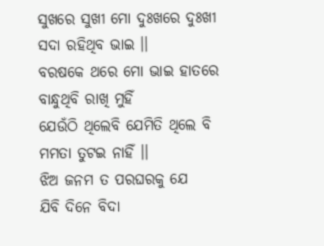ସୁଖରେ ସୁଖୀ ମୋ ଦୁଃଖରେ ଦୁଃଖୀ
ସଦା ରହିଥିବ ଭାଇ ।।
ବରଷକେ ଥରେ ମୋ ଭାଇ ହାତରେ
ବାନ୍ଧୁଥିବି ରାଖି ମୁହିଁ
ଯେଉଁଠି ଥିଲେବି ଯେମିତି ଥିଲେ ବି
ମମତା ତୁଟଇ ନାହିଁ ।।
ଝିଅ ଜନମ ତ ପରଘରକୁ ଯେ
ଯିବି ଦିନେ ବିଦା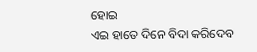ହୋଇ
ଏଇ ହାତେ ଦିନେ ବିଦା କରିଦେବ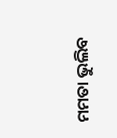ମମତା ଭୁଲିବ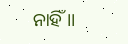ନାହିଁ ।।